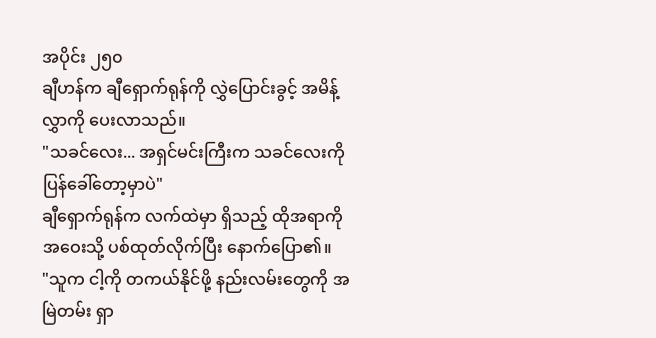အပိုင်း ၂၅၀
ချီဟန်က ချီရှောက်ရုန်ကို လွှဲပြောင်းခွင့် အမိန့်လွှာကို ပေးလာသည်။
"သခင်လေး... အရှင်မင်းကြီးက သခင်လေးကို ပြန်ခေါ်တော့မှာပဲ"
ချီရှောက်ရုန်က လက်ထဲမှာ ရှိသည့် ထိုအရာကို အဝေးသို့ ပစ်ထုတ်လိုက်ပြီး နောက်ပြော၏။
"သူက ငါ့ကို တကယ်နိုင်ဖို့ နည်းလမ်းတွေကို အမြဲတမ်း ရှာ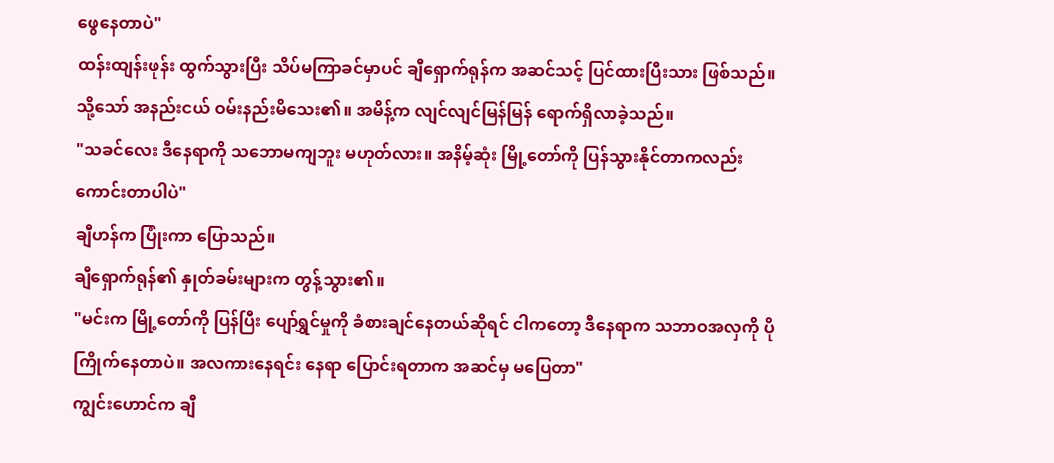ဖွေနေတာပဲ"
ထန်းထျန်းဖုန်း ထွက်သွားပြီး သိပ်မကြာခင်မှာပင် ချီရှောက်ရုန်က အဆင်သင့် ပြင်ထားပြီးသား ဖြစ်သည်။ သို့သော် အနည်းငယ် ဝမ်းနည်းမိသေး၏။ အမိန့်က လျင်လျင်မြန်မြန် ရောက်ရှိလာခဲ့သည်။
"သခင်လေး ဒီနေရာကို သဘောမကျဘူး မဟုတ်လား။ အနိမ့်ဆုံး မြို့တော်ကို ပြန်သွားနိုင်တာကလည်း ကောင်းတာပါပဲ"
ချီဟန်က ပြုံးကာ ပြောသည်။
ချီရှောက်ရုန်၏ နှုတ်ခမ်းများက တွန့်သွား၏။
"မင်းက မြို့တော်ကို ပြန်ပြီး ပျော်ရွှင်မှုကို ခံစားချင်နေတယ်ဆိုရင် ငါကတော့ ဒီနေရာက သဘာဝအလှကို ပိုကြိုက်နေတာပဲ။ အလကားနေရင်း နေရာ ပြောင်းရတာက အဆင်မှ မပြေတာ"
ကျွင်းဟောင်က ချီ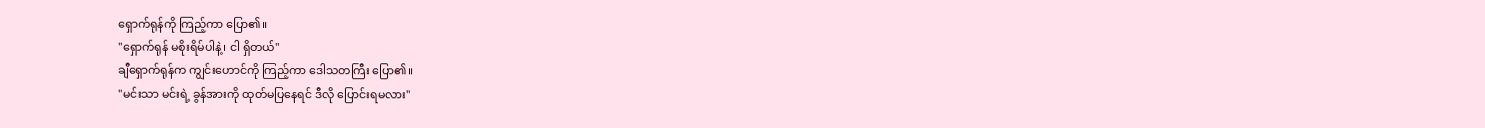ရှောက်ရုန်ကို ကြည့်ကာ ပြော၏။
"ရှောက်ရုန် မစိုးရိမ်ပါနဲ့၊ ငါ ရှိတယ်"
ချီရှောက်ရုန်က ကျွင်းဟောင်ကို ကြည့်ကာ ဒေါသတကြီး ပြော၏။
"မင်းသာ မင်းရဲ့ ခွန်အားကို ထုတ်မပြနေရင် ဒီလို ပြောင်းရမလား"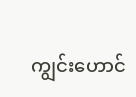ကျွင်းဟောင်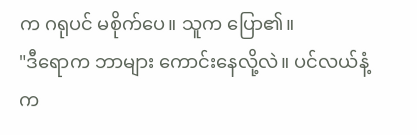က ဂရုပင် မစိုက်ပေ။ သူက ပြော၏။
"ဒီရောက ဘာများ ကောင်းနေလို့လဲ။ ပင်လယ်နံ့က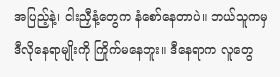အပြည့်နဲ့၊ ငါးညှီနံ့တွေက နံစော်နေတာပဲ။ ဘယ်သူကမှ ဒီလိုနေရာမျိုးကို ကြိုက်မနေဘူး။ ဒီနေရာက လူတွေ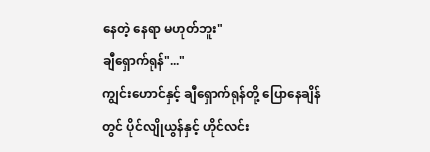နေတဲ့ နေရာ မဟုတ်ဘူး"
ချီရှောက်ရုန်"..."
ကျွင်းဟောင်နှင့် ချီရှောက်ရုန်တို့ ပြောနေချိန်တွင် ပိုင်လျိုယွန်နှင့် ဟိုင်လင်း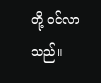တို့ ဝင်လာသည်။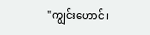"ကျွင်းဟောင်၊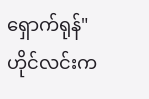ရှောက်ရုန်"
ဟိုင်လင်းက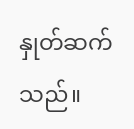နှုတ်ဆက်သည်။